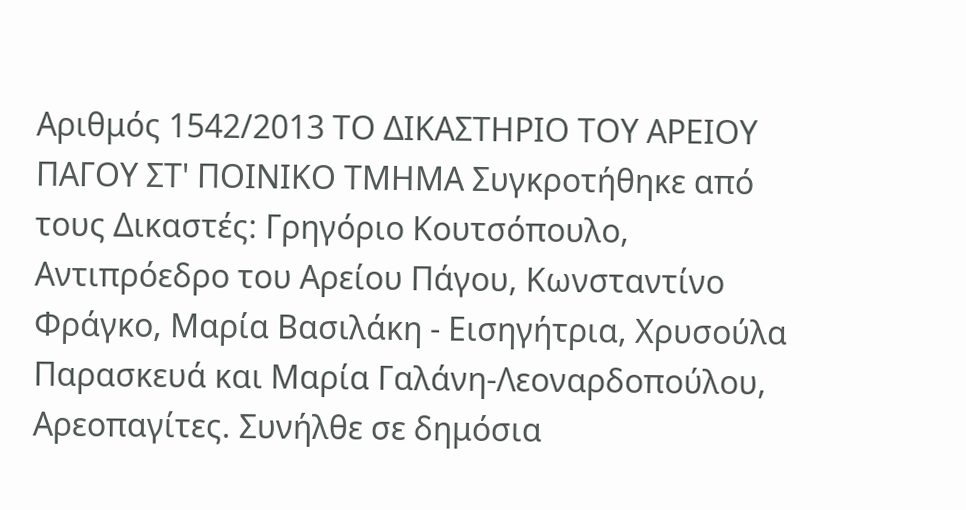Αριθμός 1542/2013 ΤΟ ΔΙΚΑΣΤΗΡΙΟ ΤΟΥ ΑΡΕΙΟΥ ΠΑΓΟΥ ΣΤ' ΠΟΙΝΙΚΟ ΤΜΗΜΑ Συγκροτήθηκε από τους Δικαστές: Γρηγόριο Κουτσόπουλο, Αντιπρόεδρο του Αρείου Πάγου, Κωνσταντίνο Φράγκο, Μαρία Βασιλάκη - Εισηγήτρια, Χρυσούλα Παρασκευά και Μαρία Γαλάνη-Λεοναρδοπούλου, Αρεοπαγίτες. Συνήλθε σε δημόσια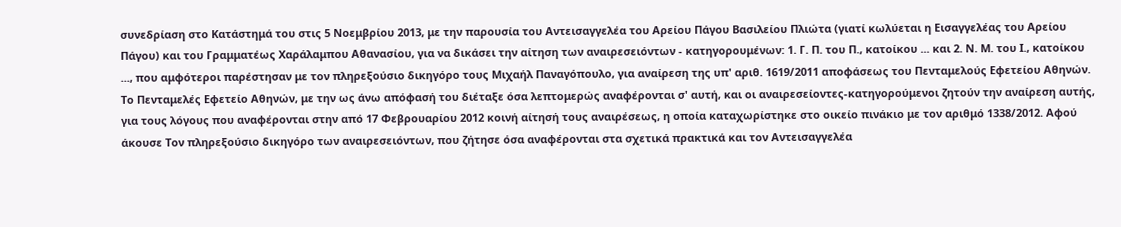συνεδρίαση στο Κατάστημά του στις 5 Νοεμβρίου 2013, με την παρουσία του Αντεισαγγελέα του Αρείου Πάγου Βασιλείου Πλιώτα (γιατί κωλύεται η Εισαγγελέας του Αρείου Πάγου) και του Γραμματέως Χαράλαμπου Αθανασίου, για να δικάσει την αίτηση των αναιρεσειόντων - κατηγορουμένων: 1. Γ. Π. του Π., κατοίκου ... και 2. Ν. Μ. του Ι., κατοίκου ..., που αμφότεροι παρέστησαν με τον πληρεξούσιο δικηγόρο τους Μιχαήλ Παναγόπουλο, για αναίρεση της υπ' αριθ. 1619/2011 αποφάσεως του Πενταμελούς Εφετείου Αθηνών. Το Πενταμελές Εφετείο Αθηνών, με την ως άνω απόφασή του διέταξε όσα λεπτομερώς αναφέρονται σ' αυτή, και οι αναιρεσείοντες-κατηγορούμενοι ζητούν την αναίρεση αυτής, για τους λόγους που αναφέρονται στην από 17 Φεβρουαρίου 2012 κοινή αίτησή τους αναιρέσεως, η οποία καταχωρίστηκε στο οικείο πινάκιο με τον αριθμό 1338/2012. Αφού άκουσε Τον πληρεξούσιο δικηγόρο των αναιρεσειόντων, που ζήτησε όσα αναφέρονται στα σχετικά πρακτικά και τον Αντεισαγγελέα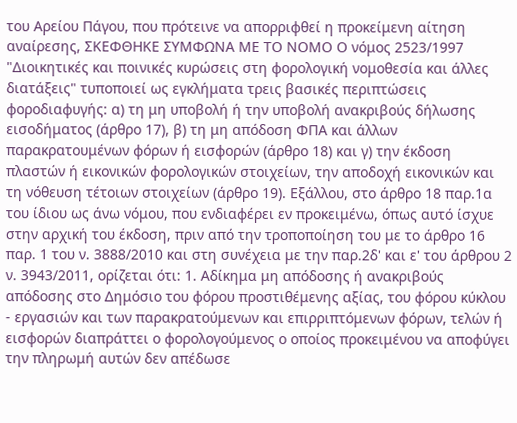του Αρείου Πάγου, που πρότεινε να απορριφθεί η προκείμενη αίτηση αναίρεσης, ΣΚΕΦΘΗΚΕ ΣΥΜΦΩΝΑ ΜΕ ΤΟ ΝΟΜΟ Ο νόμος 2523/1997 "Διοικητικές και ποινικές κυρώσεις στη φορολογική νομοθεσία και άλλες διατάξεις" τυποποιεί ως εγκλήματα τρεις βασικές περιπτώσεις φοροδιαφυγής: α) τη μη υποβολή ή την υποβολή ανακριβούς δήλωσης εισοδήματος (άρθρο 17), β) τη μη απόδοση ΦΠΑ και άλλων παρακρατουμένων φόρων ή εισφορών (άρθρο 18) και γ) την έκδοση πλαστών ή εικονικών φορολογικών στοιχείων, την αποδοχή εικονικών και τη νόθευση τέτοιων στοιχείων (άρθρο 19). Εξάλλου, στο άρθρο 18 παρ.1α του ίδιου ως άνω νόμου, που ενδιαφέρει εν προκειμένω, όπως αυτό ίσχυε στην αρχική του έκδοση, πριν από την τροποποίηση του με το άρθρο 16 παρ. 1 του ν. 3888/2010 και στη συνέχεια με την παρ.2δ' και ε' του άρθρου 2 ν. 3943/2011, ορίζεται ότι: 1. Αδίκημα μη απόδοσης ή ανακριβούς απόδοσης στο Δημόσιο του φόρου προστιθέμενης αξίας, του φόρου κύκλου - εργασιών και των παρακρατούμενων και επιρριπτόμενων φόρων, τελών ή εισφορών διαπράττει ο φορολογούμενος ο οποίος προκειμένου να αποφύγει την πληρωμή αυτών δεν απέδωσε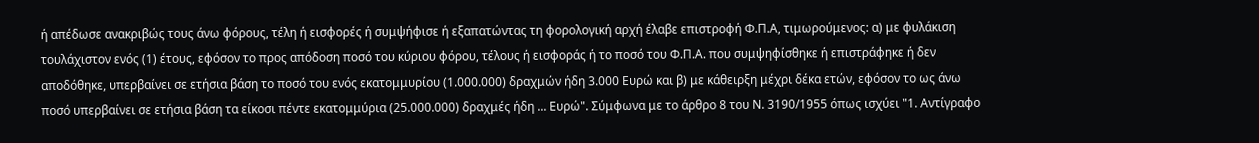ή απέδωσε ανακριβώς τους άνω φόρους, τέλη ή εισφορές ή συμψήφισε ή εξαπατώντας τη φορολογική αρχή έλαβε επιστροφή Φ.Π.Α, τιμωρούμενος: α) με φυλάκιση τουλάχιστον ενός (1) έτους, εφόσον το προς απόδοση ποσό του κύριου φόρου, τέλους ή εισφοράς ή το ποσό του Φ.Π.Α. που συμψηφίσθηκε ή επιστράφηκε ή δεν αποδόθηκε, υπερβαίνει σε ετήσια βάση το ποσό του ενός εκατομμυρίου (1.000.000) δραχμών ήδη 3.000 Ευρώ και β) με κάθειρξη μέχρι δέκα ετών, εφόσον το ως άνω ποσό υπερβαίνει σε ετήσια βάση τα είκοσι πέντε εκατομμύρια (25.000.000) δραχμές ήδη ... Ευρώ". Σύμφωνα με το άρθρο 8 του Ν. 3190/1955 όπως ισχύει "1. Αντίγραφο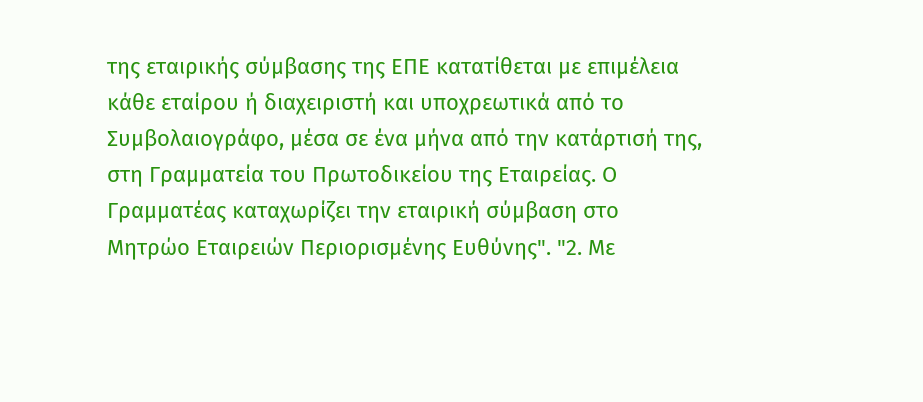της εταιρικής σύμβασης της ΕΠΕ κατατίθεται με επιμέλεια κάθε εταίρου ή διαχειριστή και υποχρεωτικά από το Συμβολαιογράφο, μέσα σε ένα μήνα από την κατάρτισή της, στη Γραμματεία του Πρωτοδικείου της Εταιρείας. Ο Γραμματέας καταχωρίζει την εταιρική σύμβαση στο Μητρώο Εταιρειών Περιορισμένης Ευθύνης". "2. Με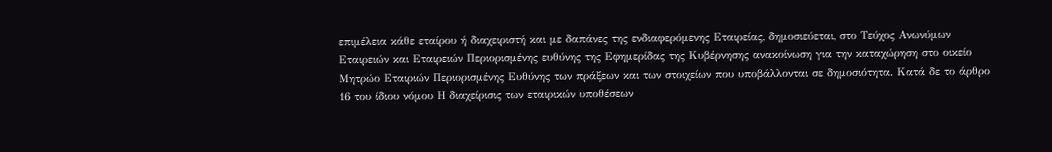επιμέλεια κάθε εταίρου ή διαχειριστή και με δαπάνες της ενδιαφερόμενης Εταιρείας, δημοσιεύεται, στο Τεύχος Ανωνύμων Εταιρειών και Εταιρειών Περιορισμένης ευθύνης της Εφημερίδας της Κυβέρνησης ανακοίνωση για την καταχώρηση στο οικείο Μητρώο Εταιριών Περιορισμένης Ευθύνης των πράξεων και των στοιχείων που υποβάλλονται σε δημοσιότητα. Κατά δε το άρθρο 16 του ίδιου νόμου Η διαχείρισις των εταιρικών υποθέσεων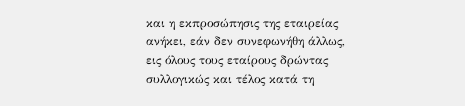και η εκπροσώπησις της εταιρείας ανήκει, εάν δεν συνεφωνήθη άλλως, εις όλους τους εταίρους δρώντας συλλογικώς και τέλος κατά τη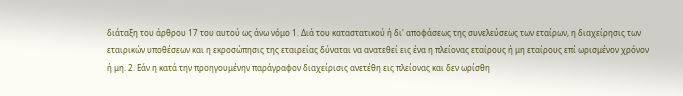διάταξη του άρθρου 17 του αυτού ως άνω νόμο 1. Διά του καταστατικού ή δι' αποφάσεως της συνελεύσεως των εταίρων, η διαχείρησις των εταιρικών υποθέσεων και η εκροσώπησις της εταιρείας δύναται να ανατεθεί εις ένα η πλείονας εταίρους ή μη εταίρους επί ωρισμένον χρόνον ή μη. 2. Εάν η κατά την προηγουμένην παράγραφον διαχείρισις ανετέθη εις πλείονας και δεν ωρίσθη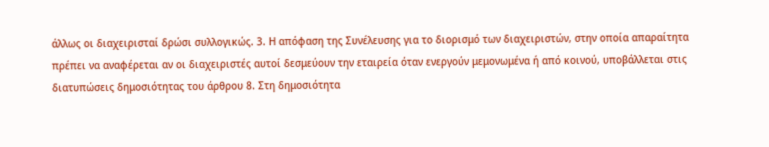άλλως οι διαχειρισταί δρώσι συλλογικώς. 3. Η απόφαση της Συνέλευσης για το διορισμό των διαχειριστών, στην οποία απαραίτητα πρέπει να αναφέρεται αν οι διαχειριστές αυτοί δεσμεύουν την εταιρεία όταν ενεργούν μεμονωμένα ή από κοινού, υποβάλλεται στις διατυπώσεις δημοσιότητας του άρθρου 8. Στη δημοσιότητα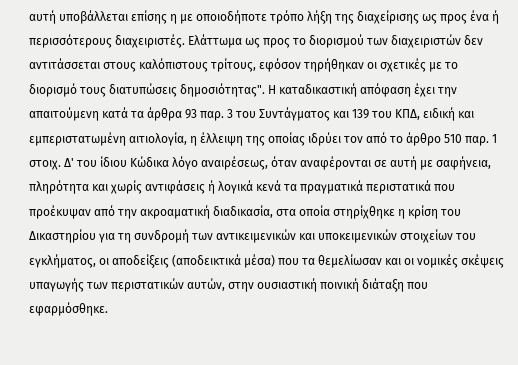αυτή υποβάλλεται επίσης η με οποιοδήποτε τρόπο λήξη της διαχείρισης ως προς ένα ή περισσότερους διαχειριστές. Ελάττωμα ως προς το διορισμού των διαχειριστών δεν αντιτάσσεται στους καλόπιστους τρίτους, εφόσον τηρήθηκαν οι σχετικές με το διορισμό τους διατυπώσεις δημοσιότητας". Η καταδικαστική απόφαση έχει την απαιτούμενη κατά τα άρθρα 93 παρ. 3 του Συντάγματος και 139 του ΚΠΔ, ειδική και εμπεριστατωμένη αιτιολογία, η έλλειψη της οποίας ιδρύει τον από το άρθρο 510 παρ. 1 στοιχ. Δ' του ίδιου Κώδικα λόγο αναιρέσεως, όταν αναφέρονται σε αυτή με σαφήνεια, πληρότητα και χωρίς αντιφάσεις ή λογικά κενά τα πραγματικά περιστατικά που προέκυψαν από την ακροαματική διαδικασία, στα οποία στηρίχθηκε η κρίση του Δικαστηρίου για τη συνδρομή των αντικειμενικών και υποκειμενικών στοιχείων του εγκλήματος, οι αποδείξεις (αποδεικτικά μέσα) που τα θεμελίωσαν και οι νομικές σκέψεις υπαγωγής των περιστατικών αυτών, στην ουσιαστική ποινική διάταξη που εφαρμόσθηκε.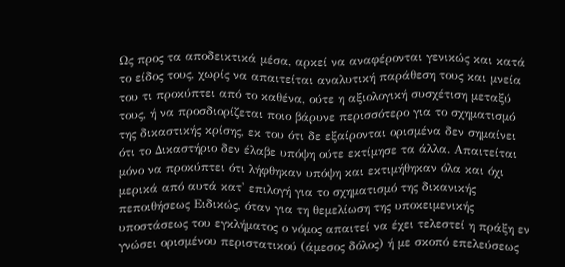Ως προς τα αποδεικτικά μέσα, αρκεί να αναφέρονται γενικώς και κατά το είδος τους, χωρίς να απαιτείται αναλυτική παράθεση τους και μνεία του τι προκύπτει από το καθένα, ούτε η αξιολογική συσχέτιση μεταξύ τους, ή να προσδιορίζεται ποιο βάρυνε περισσότερο για το σχηματισμό της δικαστικής κρίσης, εκ του ότι δε εξαίρονται ορισμένα δεν σημαίνει ότι το Δικαστήριο δεν έλαβε υπόψη ούτε εκτίμησε τα άλλα. Απαιτείται μόνο να προκύπτει ότι λήφθηκαν υπόψη και εκτιμήθηκαν όλα και όχι μερικά από αυτά κατ' επιλογή για το σχηματισμό της δικανικής πεποιθήσεως Ειδικώς, όταν για τη θεμελίωση της υποκειμενικής υποστάσεως του εγκλήματος ο νόμος απαιτεί να έχει τελεστεί η πράξη εν γνώσει ορισμένου περιστατικού (άμεσος δόλος) ή με σκοπό επελεύσεως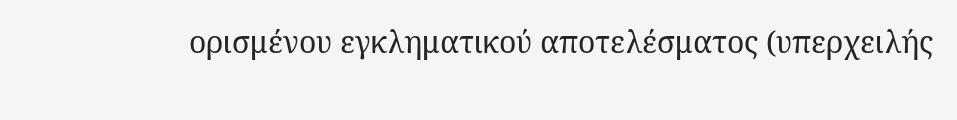ορισμένου εγκληματικού αποτελέσματος (υπερχειλής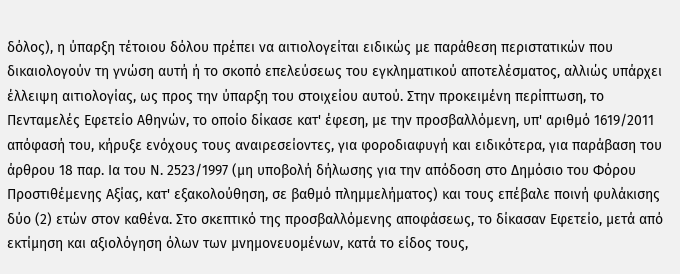δόλος), η ύπαρξη τέτοιου δόλου πρέπει να αιτιολογείται ειδικώς με παράθεση περιστατικών που δικαιολογούν τη γνώση αυτή ή το σκοπό επελεύσεως του εγκληματικού αποτελέσματος, αλλιώς υπάρχει έλλειψη αιτιολογίας, ως προς την ύπαρξη του στοιχείου αυτού. Στην προκειμένη περίπτωση, το Πενταμελές Εφετείο Αθηνών, το οποίο δίκασε κατ' έφεση, με την προσβαλλόμενη, υπ' αριθμό 1619/2011 απόφασή του, κήρυξε ενόχους τους αναιρεσείοντες, για φοροδιαφυγή και ειδικότερα, για παράβαση του άρθρου 18 παρ. Ια του Ν. 2523/1997 (μη υποβολή δήλωσης για την απόδοση στο Δημόσιο του Φόρου Προστιθέμενης Αξίας, κατ' εξακολούθηση, σε βαθμό πλημμελήματος) και τους επέβαλε ποινή φυλάκισης δύο (2) ετών στον καθένα. Στο σκεπτικό της προσβαλλόμενης αποφάσεως, το δίκασαν Εφετείο, μετά από εκτίμηση και αξιολόγηση όλων των μνημονευομένων, κατά το είδος τους,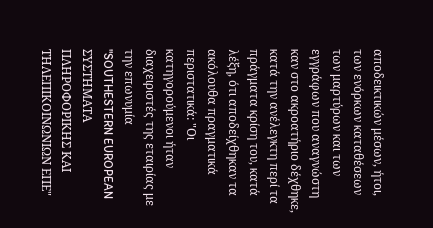αποδεικτικών μέσων, ήτοι, των ενόρκων καταθέσεων των μαρτύρων και των εγγράφων που αναγνώστη καν στο ακροατήριο δέχθηκε, κατά την ανέλεγκτη περί τα πράγματα κρίση του, κατά λέξη, ότι αποδείχθηκαν τα ακόλουθα πραγματικά περιστατικά: "Οι κατηγορούμενοι ήταν διαχειριστές της εταιρίας με την επωνυμία "SOUTHESTERN EUROPEAN ΣΥΣΤΗΜΑΤΑ ΠΛΗΡΟΦΟΡΙΚΗΣ ΚΑΙ ΤΗΛΕΠΙΚΟΙΝΩΝΙΩΝ ΕΠΕ"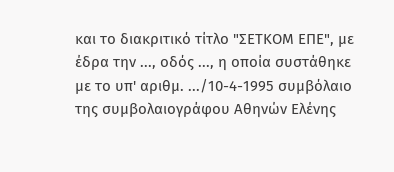και το διακριτικό τίτλο "ΣΕΤΚΟΜ ΕΠΕ", με έδρα την ..., οδός ..., η οποία συστάθηκε με το υπ' αριθμ. .../10-4-1995 συμβόλαιο της συμβολαιογράφου Αθηνών Ελένης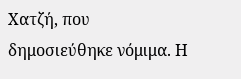Χατζή, που δημοσιεύθηκε νόμιμα. Η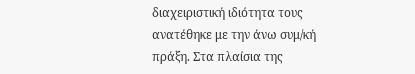διαχειριστική ιδιότητα τους ανατέθηκε με την άνω συμ/κή πράξη. Στα πλαίσια της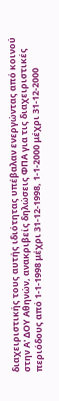διαχειριστικής τους αυτής ιδιότητας υπέβαλαν ενεργώντας από κοινού στην Α' ΔΟΥ Αθηνών, ανακριβείς δηλώσεις ΦΠΑ για τις διαχειριστικές περιόδους από 1-1-1998 μέχρι 31-12-1998, 1-1-2000 μέχρι 31-12-2000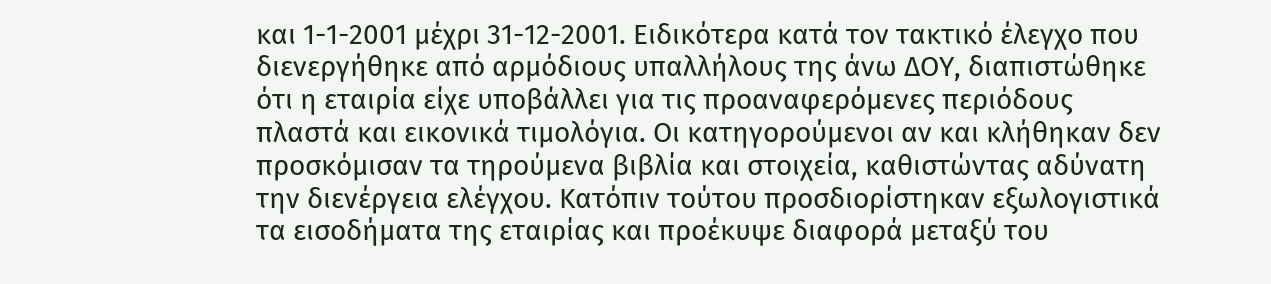και 1-1-2001 μέχρι 31-12-2001. Ειδικότερα κατά τον τακτικό έλεγχο που διενεργήθηκε από αρμόδιους υπαλλήλους της άνω ΔΟΥ, διαπιστώθηκε ότι η εταιρία είχε υποβάλλει για τις προαναφερόμενες περιόδους πλαστά και εικονικά τιμολόγια. Οι κατηγορούμενοι αν και κλήθηκαν δεν προσκόμισαν τα τηρούμενα βιβλία και στοιχεία, καθιστώντας αδύνατη την διενέργεια ελέγχου. Κατόπιν τούτου προσδιορίστηκαν εξωλογιστικά τα εισοδήματα της εταιρίας και προέκυψε διαφορά μεταξύ του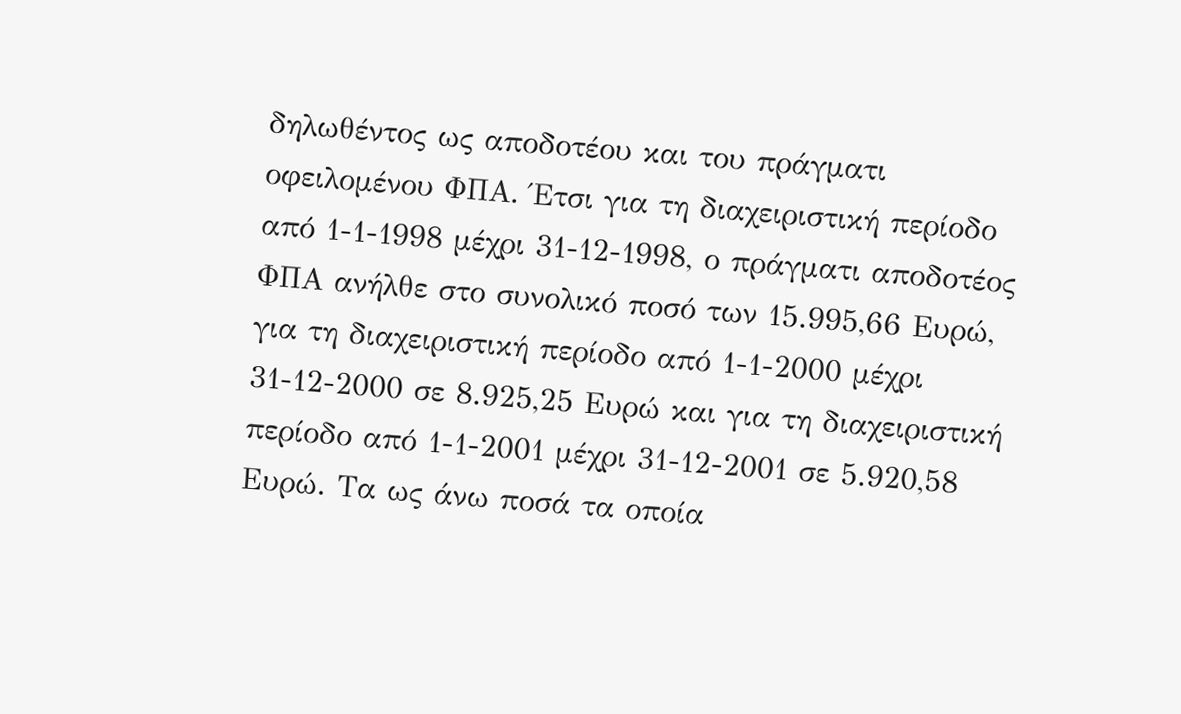δηλωθέντος ως αποδοτέου και του πράγματι οφειλομένου ΦΠΑ. Έτσι για τη διαχειριστική περίοδο από 1-1-1998 μέχρι 31-12-1998, ο πράγματι αποδοτέος ΦΠΑ ανήλθε στο συνολικό ποσό των 15.995,66 Ευρώ, για τη διαχειριστική περίοδο από 1-1-2000 μέχρι 31-12-2000 σε 8.925,25 Ευρώ και για τη διαχειριστική περίοδο από 1-1-2001 μέχρι 31-12-2001 σε 5.920,58 Ευρώ. Τα ως άνω ποσά τα οποία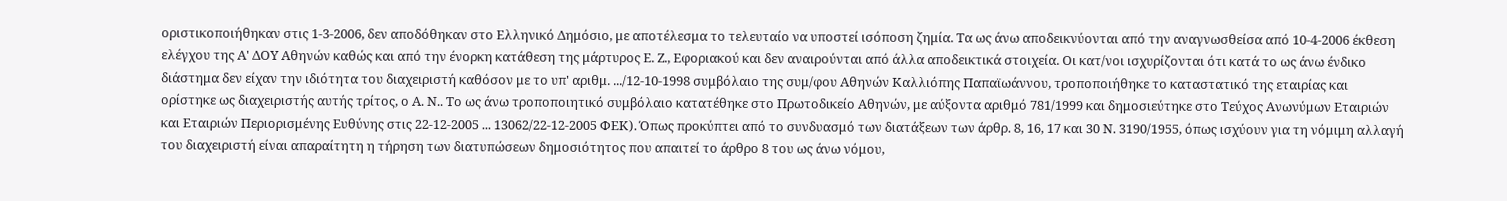οριστικοποιήθηκαν στις 1-3-2006, δεν αποδόθηκαν στο Ελληνικό Δημόσιο, με αποτέλεσμα το τελευταίο να υποστεί ισόποση ζημία. Τα ως άνω αποδεικνύονται από την αναγνωσθείσα από 10-4-2006 έκθεση ελέγχου της Α' ΔΟΥ Αθηνών καθώς και από την ένορκη κατάθεση της μάρτυρος Ε. Ζ., Εφοριακού και δεν αναιρούνται από άλλα αποδεικτικά στοιχεία. Οι κατ/νοι ισχυρίζονται ότι κατά το ως άνω ένδικο διάστημα δεν είχαν την ιδιότητα του διαχειριστή καθόσον με το υπ' αριθμ. .../12-10-1998 συμβόλαιο της συμ/φου Αθηνών Καλλιόπης Παπαϊωάννου, τροποποιήθηκε το καταστατικό της εταιρίας και ορίστηκε ως διαχειριστής αυτής τρίτος, ο Α. Ν.. Το ως άνω τροποποιητικό συμβόλαιο κατατέθηκε στο Πρωτοδικείο Αθηνών, με αύξοντα αριθμό 781/1999 και δημοσιεύτηκε στο Τεύχος Ανωνύμων Εταιριών και Εταιριών Περιορισμένης Ευθύνης στις 22-12-2005 ... 13062/22-12-2005 ΦΕΚ). Όπως προκύπτει από το συνδυασμό των διατάξεων των άρθρ. 8, 16, 17 και 30 Ν. 3190/1955, όπως ισχύουν για τη νόμιμη αλλαγή του διαχειριστή είναι απαραίτητη η τήρηση των διατυπώσεων δημοσιότητος που απαιτεί το άρθρο 8 του ως άνω νόμου,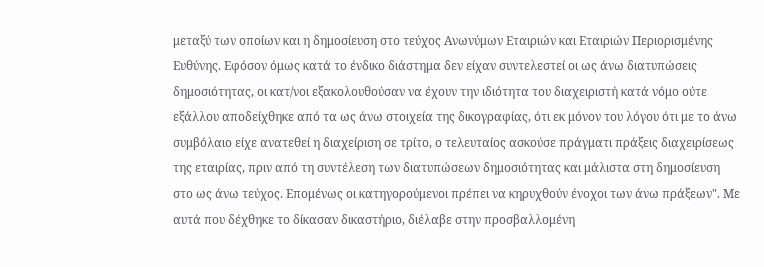μεταξύ των οποίων και η δημοσίευση στο τεύχος Ανωνύμων Εταιριών και Εταιριών Περιορισμένης Ευθύνης. Εφόσον όμως κατά το ένδικο διάστημα δεν είχαν συντελεστεί οι ως άνω διατυπώσεις δημοσιότητας, οι κατ/νοι εξακολουθούσαν να έχουν την ιδιότητα του διαχειριστή κατά νόμο ούτε εξάλλου αποδείχθηκε από τα ως άνω στοιχεία της δικογραφίας, ότι εκ μόνον του λόγου ότι με το άνω συμβόλαιο είχε ανατεθεί η διαχείριση σε τρίτο, ο τελευταίος ασκούσε πράγματι πράξεις διαχειρίσεως της εταιρίας, πριν από τη συντέλεση των διατυπώσεων δημοσιότητας και μάλιστα στη δημοσίευση στο ως άνω τεύχος. Επομένως οι κατηγορούμενοι πρέπει να κηρυχθούν ένοχοι των άνω πράξεων". Με αυτά που δέχθηκε το δίκασαν δικαστήριο, διέλαβε στην προσβαλλομένη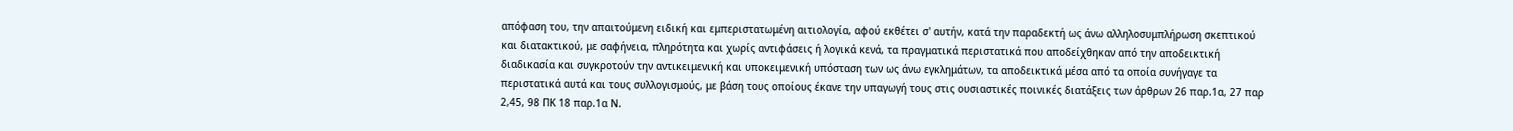απόφαση του, την απαιτούμενη ειδική και εμπεριστατωμένη αιτιολογία, αφού εκθέτει σ' αυτήν, κατά την παραδεκτή ως άνω αλληλοσυμπλήρωση σκεπτικού και διατακτικού, με σαφήνεια, πληρότητα και χωρίς αντιφάσεις ή λογικά κενά, τα πραγματικά περιστατικά που αποδείχθηκαν από την αποδεικτική διαδικασία και συγκροτούν την αντικειμενική και υποκειμενική υπόσταση των ως άνω εγκλημάτων, τα αποδεικτικά μέσα από τα οποία συνήγαγε τα περιστατικά αυτά και τους συλλογισμούς, με βάση τους οποίους έκανε την υπαγωγή τους στις ουσιαστικές ποινικές διατάξεις των άρθρων 26 παρ.1α, 27 παρ 2,45, 98 ΠΚ 18 παρ.1α Ν.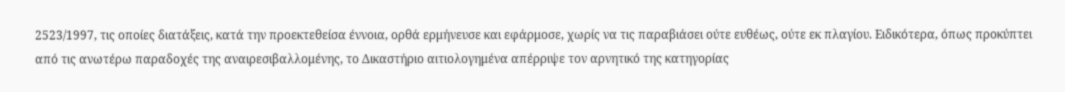2523/1997, τις οποίες διατάξεις, κατά την προεκτεθείσα έννοια, ορθά ερμήνευσε και εφάρμοσε, χωρίς να τις παραβιάσει ούτε ευθέως, ούτε εκ πλαγίου. Ειδικότερα, όπως προκύπτει από τις ανωτέρω παραδοχές της αναιρεσιβαλλομένης, το Δικαστήριο αιτιολογημένα απέρριψε τον αρνητικό της κατηγορίας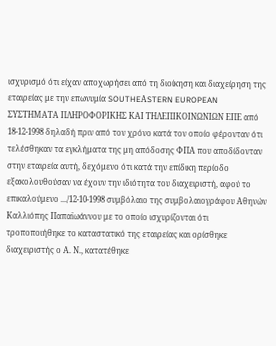ισχυρισμό ότι είχαν αποχωρήσει από τη διοίκηση και διαχείρηση της εταιρείας με την επωνυμία SOUTHEΑSTERN EUROPEAN ΣΥΣΤΗΜΑΤΑ ΠΛΗΡΟΦΟΡΙΚΗΣ ΚΑΙ ΤΗΛΕΠΙΚΟΙΝΩΝΙΩΝ ΕΠΕ από 18-12-1998 δηλαδή πριν από τον χρόνο κατά τον οποίο φέρονταν ότι τελέσθηκαν τα εγκλήματα της μη απόδοσης ΦΠΑ που αποδίδονταν στην εταιρεία αυτή, δεχόμενο ότι κατά την επίδικη περίοδο εξακολουθούσαν να έχουν την ιδιότητα του διαχειριστή, αφού το επικαλούμενο .../12-10-1998 συμβόλαιο της συμβολαιογράφου Αθηνών Καλλιόπης Παπαϊωάννου με το οποίο ισχυρίζονται ότι τροποποιήθηκε το καταστατικό της εταιρείας και ορίσθηκε διαχειριστής ο Α. Ν., κατατέθηκε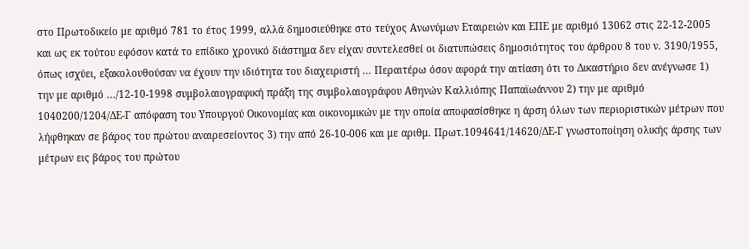στο Πρωτοδικείο με αριθμό 781 το έτος 1999, αλλά δημοσιεύθηκε στο τεύχος Ανωνύμων Εταιρειών και ΕΠΕ με αριθμό 13062 στις 22-12-2005 και ως εκ τούτου εφόσον κατά το επίδικο χρονικό διάστημα δεν είχαν συντελεσθεί οι διατυπώσεις δημοσιότητος του άρθρου 8 του ν. 3190/1955, όπως ισχύει, εξακολουθούσαν να έχουν την ιδιότητα του διαχειριστή ... Περαιτέρω όσον αφορά την αιτίαση ότι το Δικαστήριο δεν ανέγνωσε 1) την με αριθμό .../12-10-1998 συμβολαιογραφική πράξη της συμβολαιογράφου Αθηνών Καλλιόπης Παπαϊωάννου 2) την με αριθμό 1040200/1204/ΔΕ-Γ απόφαση του Υπουργού Οικονομίας και οικονομικών με την οποία αποφασίσθηκε η άρση όλων των περιοριστικών μέτρων που λήφθηκαν σε βάρος του πρώτου αναιρεσείοντος 3) την από 26-10-006 και με αριθμ. Πρωτ.1094641/14620/ΔΕ-Γ γνωστοποίηση ολικής άρσης των μέτρων εις βάρος του πρώτου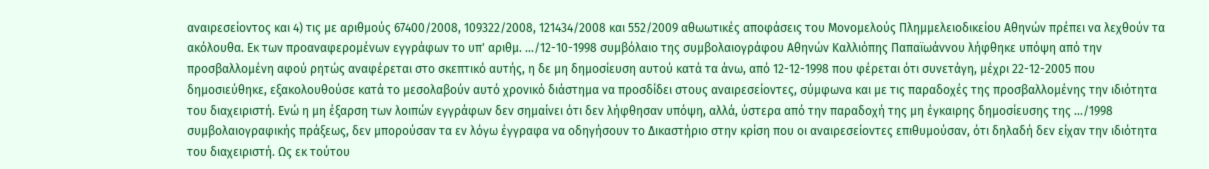αναιρεσείοντος και 4) τις με αριθμούς 67400/2008, 109322/2008, 121434/2008 και 552/2009 αθωωτικές αποφάσεις του Μονομελούς Πλημμελειοδικείου Αθηνών πρέπει να λεχθούν τα ακόλουθα. Εκ των προαναφερομένων εγγράφων το υπ' αριθμ. .../12-10-1998 συμβόλαιο της συμβολαιογράφου Αθηνών Καλλιόπης Παπαϊωάννου λήφθηκε υπόψη από την προσβαλλομένη αφού ρητώς αναφέρεται στο σκεπτικό αυτής, η δε μη δημοσίευση αυτού κατά τα άνω, από 12-12-1998 που φέρεται ότι συνετάγη, μέχρι 22-12-2005 που δημοσιεύθηκε, εξακολουθούσε κατά το μεσολαβούν αυτό χρονικό διάστημα να προσδίδει στους αναιρεσείοντες, σύμφωνα και με τις παραδοχές της προσβαλλομένης την ιδιότητα του διαχειριστή. Ενώ η μη έξαρση των λοιπών εγγράφων δεν σημαίνει ότι δεν λήφθησαν υπόψη, αλλά, ύστερα από την παραδοχή της μη έγκαιρης δημοσίευσης της .../1998 συμβολαιογραφικής πράξεως, δεν μπορούσαν τα εν λόγω έγγραφα να οδηγήσουν το Δικαστήριο στην κρίση που οι αναιρεσείοντες επιθυμούσαν, ότι δηλαδή δεν είχαν την ιδιότητα του διαχειριστή. Ως εκ τούτου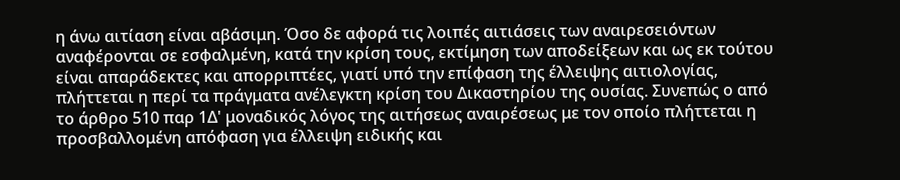η άνω αιτίαση είναι αβάσιμη. Όσο δε αφορά τις λοιπές αιτιάσεις των αναιρεσειόντων αναφέρονται σε εσφαλμένη, κατά την κρίση τους, εκτίμηση των αποδείξεων και ως εκ τούτου είναι απαράδεκτες και απορριπτέες, γιατί υπό την επίφαση της έλλειψης αιτιολογίας, πλήττεται η περί τα πράγματα ανέλεγκτη κρίση του Δικαστηρίου της ουσίας. Συνεπώς ο από το άρθρο 510 παρ 1Δ' μοναδικός λόγος της αιτήσεως αναιρέσεως με τον οποίο πλήττεται η προσβαλλομένη απόφαση για έλλειψη ειδικής και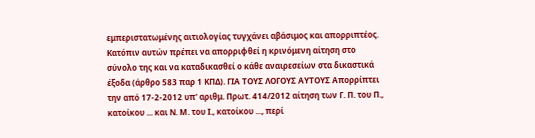εμπεριστατωμένης αιτιολογίας τυγχάνει αβάσιμος και απορριπτέος. Κατόπιν αυτών πρέπει να απορριφθεί η κρινόμενη αίτηση στο σύνολο της και να καταδικασθεί ο κάθε αναιρεσείων στα δικαστικά έξοδα (άρθρο 583 παρ 1 ΚΠΔ). ΓΙΑ ΤΟΥΣ ΛΟΓΟΥΣ ΑΥΤΟΥΣ Απορρίπτει την από 17-2-2012 υπ' αριθμ. Πρωτ. 414/2012 αίτηση των Γ. Π. του Π., κατοίκου ... και Ν. Μ. του Ι., κατοίκου ..., περί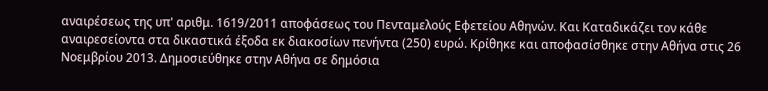αναιρέσεως της υπ' αριθμ. 1619/2011 αποφάσεως του Πενταμελούς Εφετείου Αθηνών. Και Καταδικάζει τον κάθε αναιρεσείοντα στα δικαστικά έξοδα εκ διακοσίων πενήντα (250) ευρώ. Κρίθηκε και αποφασίσθηκε στην Αθήνα στις 26 Νοεμβρίου 2013. Δημοσιεύθηκε στην Αθήνα σε δημόσια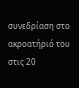συνεδρίαση στο ακροατήριό του στις 20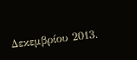Δεκεμβρίου 2013.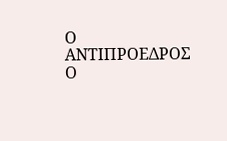Ο ΑΝΤΙΠΡΟΕΔΡΟΣ Ο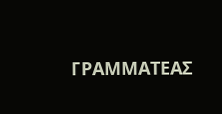ΓΡΑΜΜΑΤΕΑΣ